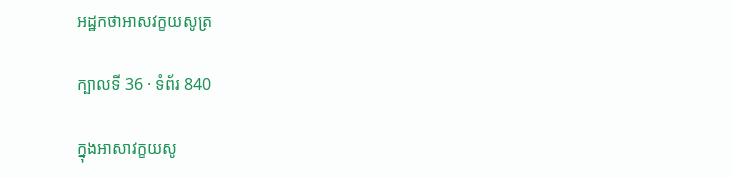អដ្ឋកថាអាសវក្ខយសូត្រ

ក្បាលទី 36 · ទំព័រ 840

ក្នុងអាសាវក្ខយសូ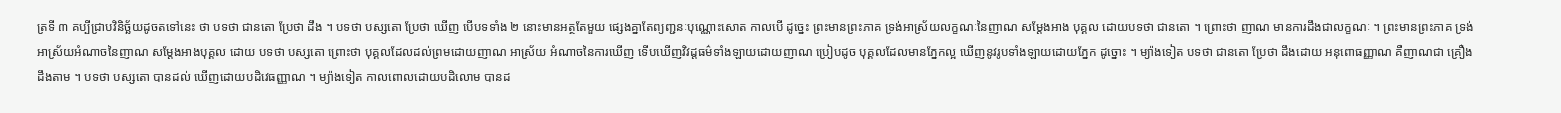ត្រទី ៣ គប្បីជ្រាបវិនិច្ឆ័យដូចតទៅនេះ ថា បទថា ជានតោ ប្រែថា ដឹង ។ បទថា បស្សតោ ប្រែថា ឃើញ បើបទទាំង ២ នោះមានអត្ថតែមួយ ផ្សេងគ្នាតែព្យញ្ជនៈបុណ្ណោះសោត កាលបើ ដូច្នេះ ព្រះមានព្រះភាគ ទ្រង់អាស្រ័យលក្ខណៈនៃញាណ សម្តែងអាង បុគ្គល ដោយបទថា ជានតោ ។ ព្រោះថា ញាណ មានការដឹងជាលក្ខណៈ ។ ព្រះមានព្រះភាគ ទ្រង់អាស្រ័យអំណាចនៃញាណ សម្តែងអាងបុគ្គល ដោយ បទថា បស្សតោ ព្រោះថា បុគ្គលដែលដល់ព្រមដោយញាណ អាស្រ័យ អំណាចនៃការឃើញ ទើបឃើញវិវដ្តធម៌ទាំងឡាយដោយញាណ ប្រៀបដូច បុគ្គលដែលមានភ្នែកល្អ ឃើញនូវរូបទាំងឡាយដោយភ្នែក ដូច្នោះ ។ ម្យ៉ាងទៀត បទថា ជានតោ ប្រែថា ដឹងដោយ អនុពោធញ្ញាណ គឺញាណជា គ្រឿងដឹងតាម ។ បទថា បស្សតោ បានដល់ ឃើញដោយបដិវេធញ្ញាណ ។ ម្យ៉ាងទៀត កាលពោលដោយបដិលោម បានដ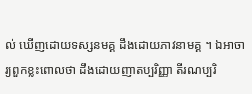ល់ ឃើញដោយទស្សនមគ្គ ដឹងដោយភាវនាមគ្គ ។ ឯអាចារ្យពួកខ្លះពោលថា ដឹងដោយញាតប្បរិញ្ញា តីរណប្បរិ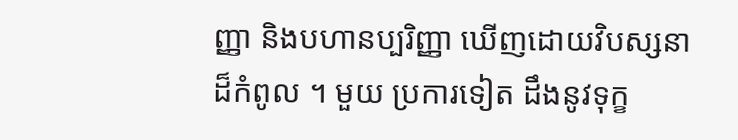ញ្ញា និងបហានប្បរិញ្ញា ឃើញដោយវិបស្សនាដ៏កំពូល ។ មួយ ប្រការទៀត ដឹងនូវទុក្ខ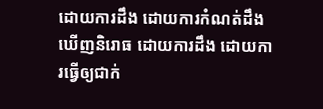ដោយការដឹង ដោយការកំណត់ដឹង ឃើញនិរោធ ដោយការដឹង ដោយការធ្វើឲ្យជាក់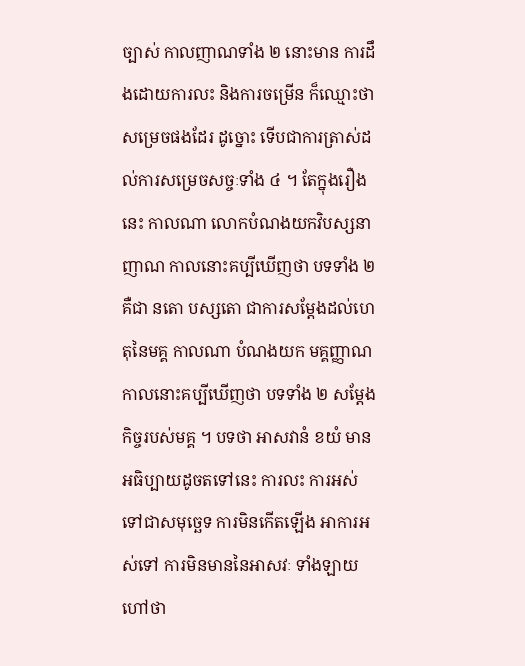ច្បាស់ កាលញាណទាំង ២ នោះមាន ការដឹងដោយការលះ និងការចម្រើន ក៏ឈ្មោះថា សម្រេចផងដែរ ដូច្នោះ ទើបជាការត្រាស់ដល់ការសម្រេចសច្ចៈទាំង ៤ ។ តែក្នុងរឿងនេះ កាលណា លោកបំណងយកវិបស្សនាញាណ កាលនោះគប្បីឃើញថា បទទាំង ២ គឺជា នតោ បស្សតោ ជាការសម្តែងដល់ហេតុនៃមគ្គ កាលណា បំណងយក មគ្គញ្ញាណ កាលនោះគប្បីឃើញថា បទទាំង ២ សម្តែងកិច្ចរបស់មគ្គ ។ បទថា អាសវានំ ខយំ មានអធិប្បាយដូចតទៅនេះ ការលះ ការអស់ ទៅជាសមុច្ឆេទ ការមិនកើតឡើង អាការអស់ទៅ ការមិនមាននៃអាសវៈ ទាំងឡាយ ហៅថា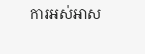ការអស់អាស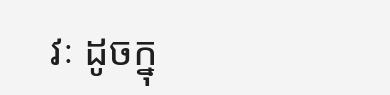វៈ ដូចក្នុ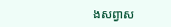ងសព្វាស